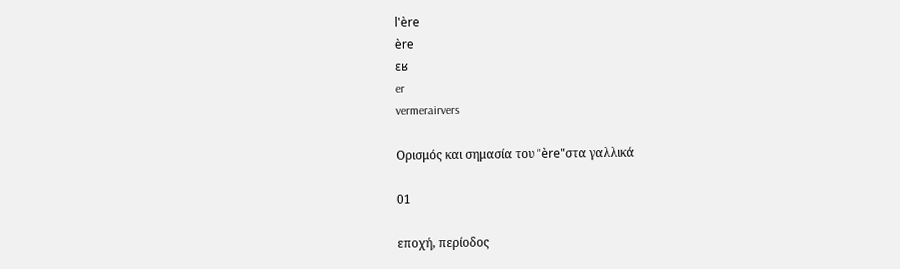l'ère
ère
ɛʁ
er
vermerairvers

Ορισμός και σημασία του "ère"στα γαλλικά

01

εποχή, περίοδος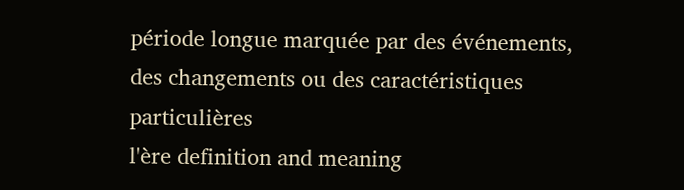période longue marquée par des événements, des changements ou des caractéristiques particulières
l'ère definition and meaning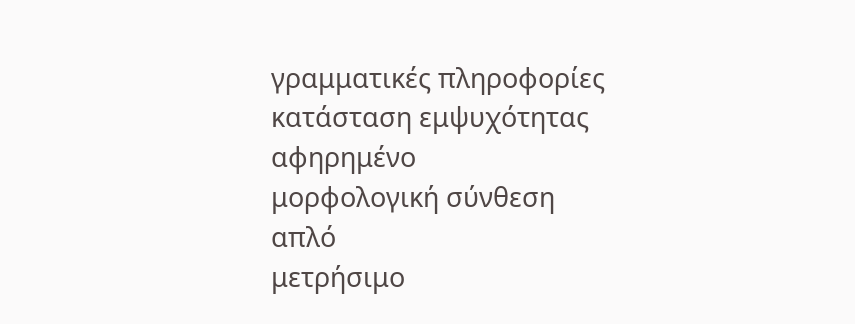γραμματικές πληροφορίες
κατάσταση εμψυχότητας
αφηρημένο
μορφολογική σύνθεση
απλό
μετρήσιμο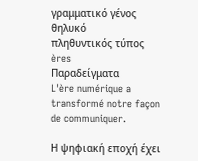γραμματικό γένος
θηλυκό
πληθυντικός τύπος
ères
Παραδείγματα
L'ère numérique a transformé notre façon de communiquer.

Η ψηφιακή εποχή έχει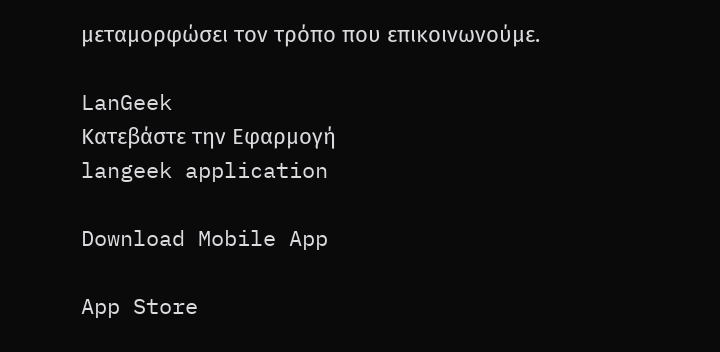μεταμορφώσει τον τρόπο που επικοινωνούμε.

LanGeek
Κατεβάστε την Εφαρμογή
langeek application

Download Mobile App

App Store